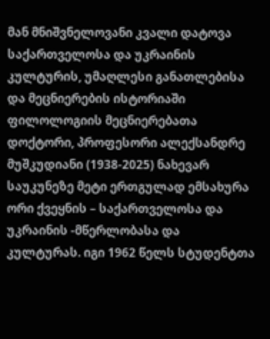მან მნიშვნელოვანი კვალი დატოვა საქართველოსა და უკრაინის კულტურის, უმაღლესი განათლებისა და მეცნიერების ისტორიაში
ფილოლოგიის მეცნიერებათა დოქტორი, პროფესორი ალექსანდრე მუშკუდიანი (1938-2025) ნახევარ საუკუნეზე მეტი ერთგულად ემსახურა ორი ქვეყნის – საქართველოსა და უკრაინის -მწერლობასა და კულტურას. იგი 1962 წელს სტუდენტთა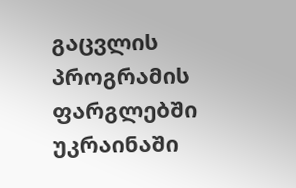გაცვლის პროგრამის ფარგლებში უკრაინაში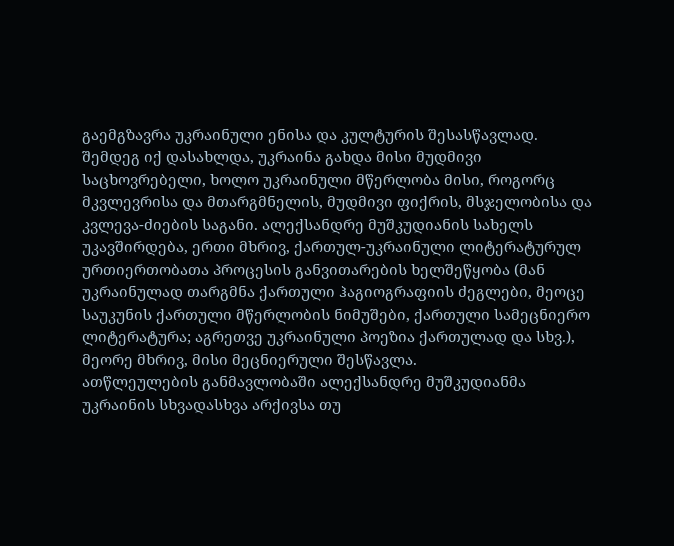გაემგზავრა უკრაინული ენისა და კულტურის შესასწავლად. შემდეგ იქ დასახლდა, უკრაინა გახდა მისი მუდმივი საცხოვრებელი, ხოლო უკრაინული მწერლობა მისი, როგორც მკვლევრისა და მთარგმნელის, მუდმივი ფიქრის, მსჯელობისა და კვლევა-ძიების საგანი. ალექსანდრე მუშკუდიანის სახელს უკავშირდება, ერთი მხრივ, ქართულ-უკრაინული ლიტერატურულ ურთიერთობათა პროცესის განვითარების ხელშეწყობა (მან უკრაინულად თარგმნა ქართული ჰაგიოგრაფიის ძეგლები, მეოცე საუკუნის ქართული მწერლობის ნიმუშები, ქართული სამეცნიერო ლიტერატურა; აგრეთვე უკრაინული პოეზია ქართულად და სხვ.), მეორე მხრივ, მისი მეცნიერული შესწავლა.
ათწლეულების განმავლობაში ალექსანდრე მუშკუდიანმა უკრაინის სხვადასხვა არქივსა თუ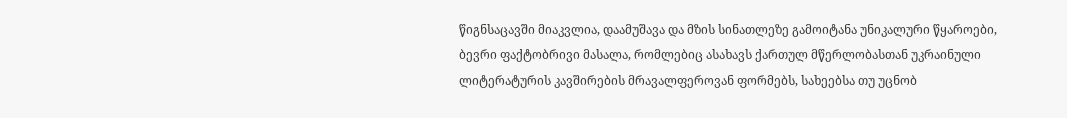წიგნსაცავში მიაკვლია, დაამუშავა და მზის სინათლეზე გამოიტანა უნიკალური წყაროები, ბევრი ფაქტობრივი მასალა, რომლებიც ასახავს ქართულ მწერლობასთან უკრაინული ლიტერატურის კავშირების მრავალფეროვან ფორმებს, სახეებსა თუ უცნობ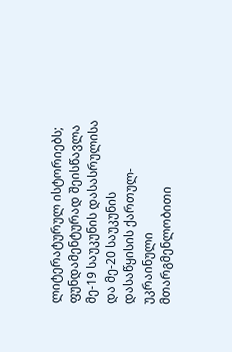ლიტერატურულ ისტორიებს; ფუნდამენტურად შეისწავლა მე-19 საუკუნის დასასრულისა და მე-20 საუკუნის დასაწყისის ქართულ-უკრაინული მთარგმენლობითი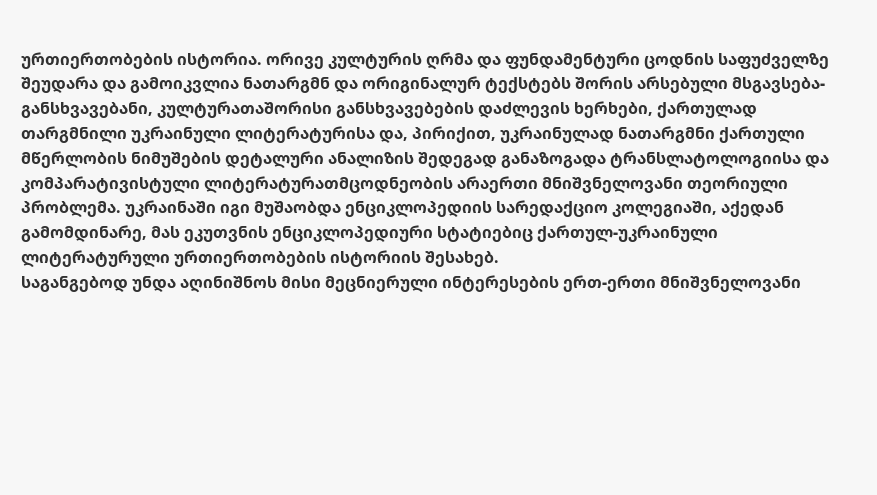ურთიერთობების ისტორია. ორივე კულტურის ღრმა და ფუნდამენტური ცოდნის საფუძველზე შეუდარა და გამოიკვლია ნათარგმნ და ორიგინალურ ტექსტებს შორის არსებული მსგავსება-განსხვავებანი, კულტურათაშორისი განსხვავებების დაძლევის ხერხები, ქართულად თარგმნილი უკრაინული ლიტერატურისა და, პირიქით, უკრაინულად ნათარგმნი ქართული მწერლობის ნიმუშების დეტალური ანალიზის შედეგად განაზოგადა ტრანსლატოლოგიისა და კომპარატივისტული ლიტერატურათმცოდნეობის არაერთი მნიშვნელოვანი თეორიული პრობლემა. უკრაინაში იგი მუშაობდა ენციკლოპედიის სარედაქციო კოლეგიაში, აქედან გამომდინარე, მას ეკუთვნის ენციკლოპედიური სტატიებიც ქართულ-უკრაინული ლიტერატურული ურთიერთობების ისტორიის შესახებ.
საგანგებოდ უნდა აღინიშნოს მისი მეცნიერული ინტერესების ერთ-ერთი მნიშვნელოვანი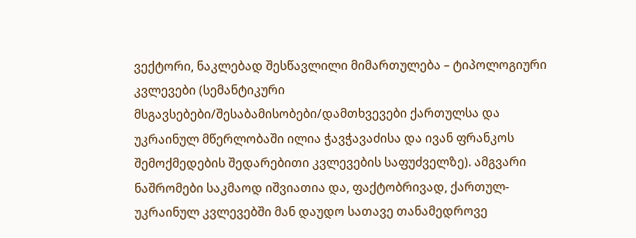ვექტორი, ნაკლებად შესწავლილი მიმართულება – ტიპოლოგიური კვლევები (სემანტიკური მსგავსებები/შესაბამისობები/დამთხვევები ქართულსა და უკრაინულ მწერლობაში ილია ჭავჭავაძისა და ივან ფრანკოს შემოქმედების შედარებითი კვლევების საფუძველზე). ამგვარი ნაშრომები საკმაოდ იშვიათია და, ფაქტობრივად, ქართულ-უკრაინულ კვლევებში მან დაუდო სათავე თანამედროვე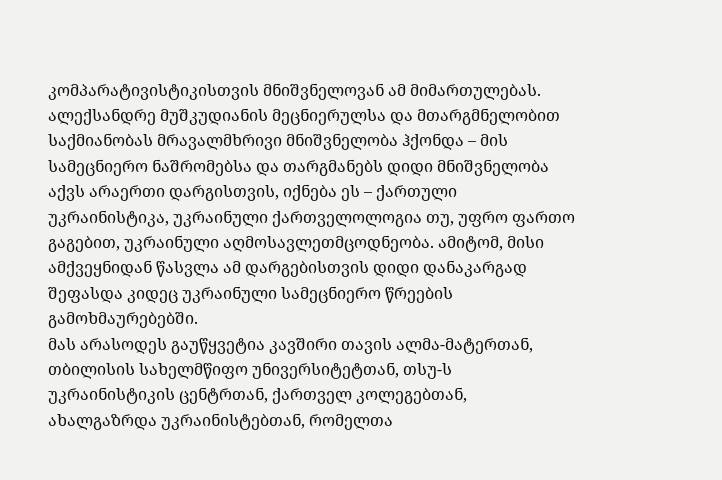კომპარატივისტიკისთვის მნიშვნელოვან ამ მიმართულებას. ალექსანდრე მუშკუდიანის მეცნიერულსა და მთარგმნელობით საქმიანობას მრავალმხრივი მნიშვნელობა ჰქონდა – მის სამეცნიერო ნაშრომებსა და თარგმანებს დიდი მნიშვნელობა აქვს არაერთი დარგისთვის, იქნება ეს – ქართული უკრაინისტიკა, უკრაინული ქართველოლოგია თუ, უფრო ფართო გაგებით, უკრაინული აღმოსავლეთმცოდნეობა. ამიტომ, მისი ამქვეყნიდან წასვლა ამ დარგებისთვის დიდი დანაკარგად შეფასდა კიდეც უკრაინული სამეცნიერო წრეების გამოხმაურებებში.
მას არასოდეს გაუწყვეტია კავშირი თავის ალმა-მატერთან, თბილისის სახელმწიფო უნივერსიტეტთან, თსუ-ს უკრაინისტიკის ცენტრთან, ქართველ კოლეგებთან, ახალგაზრდა უკრაინისტებთან, რომელთა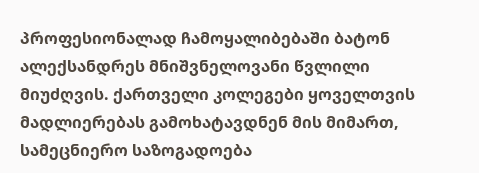პროფესიონალად ჩამოყალიბებაში ბატონ ალექსანდრეს მნიშვნელოვანი წვლილი მიუძღვის. ქართველი კოლეგები ყოველთვის მადლიერებას გამოხატავდნენ მის მიმართ, სამეცნიერო საზოგადოება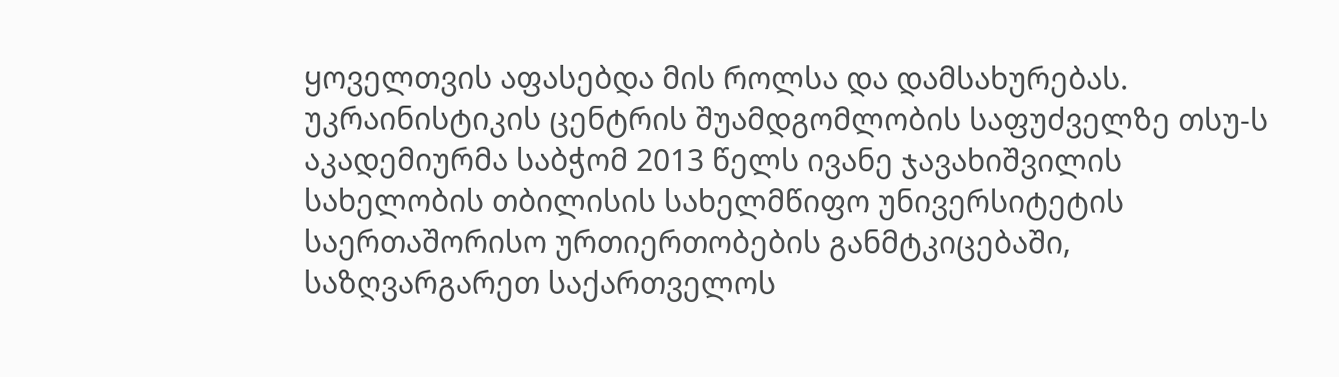ყოველთვის აფასებდა მის როლსა და დამსახურებას. უკრაინისტიკის ცენტრის შუამდგომლობის საფუძველზე თსუ-ს აკადემიურმა საბჭომ 2013 წელს ივანე ჯავახიშვილის სახელობის თბილისის სახელმწიფო უნივერსიტეტის საერთაშორისო ურთიერთობების განმტკიცებაში, საზღვარგარეთ საქართველოს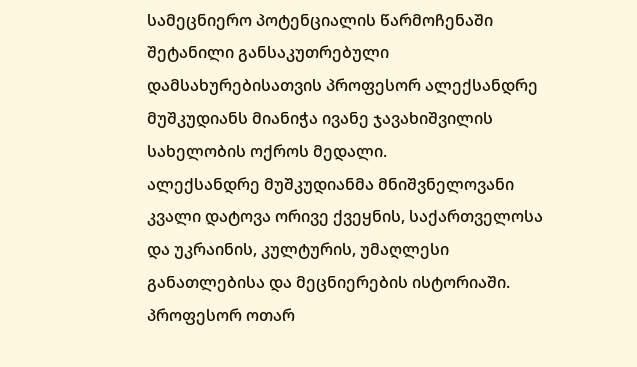სამეცნიერო პოტენციალის წარმოჩენაში შეტანილი განსაკუთრებული დამსახურებისათვის პროფესორ ალექსანდრე მუშკუდიანს მიანიჭა ივანე ჯავახიშვილის სახელობის ოქროს მედალი.
ალექსანდრე მუშკუდიანმა მნიშვნელოვანი კვალი დატოვა ორივე ქვეყნის, საქართველოსა და უკრაინის, კულტურის, უმაღლესი განათლებისა და მეცნიერების ისტორიაში.
პროფესორ ოთარ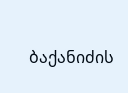ბაქანიძის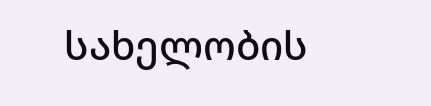სახელობის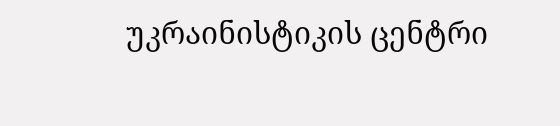უკრაინისტიკის ცენტრი